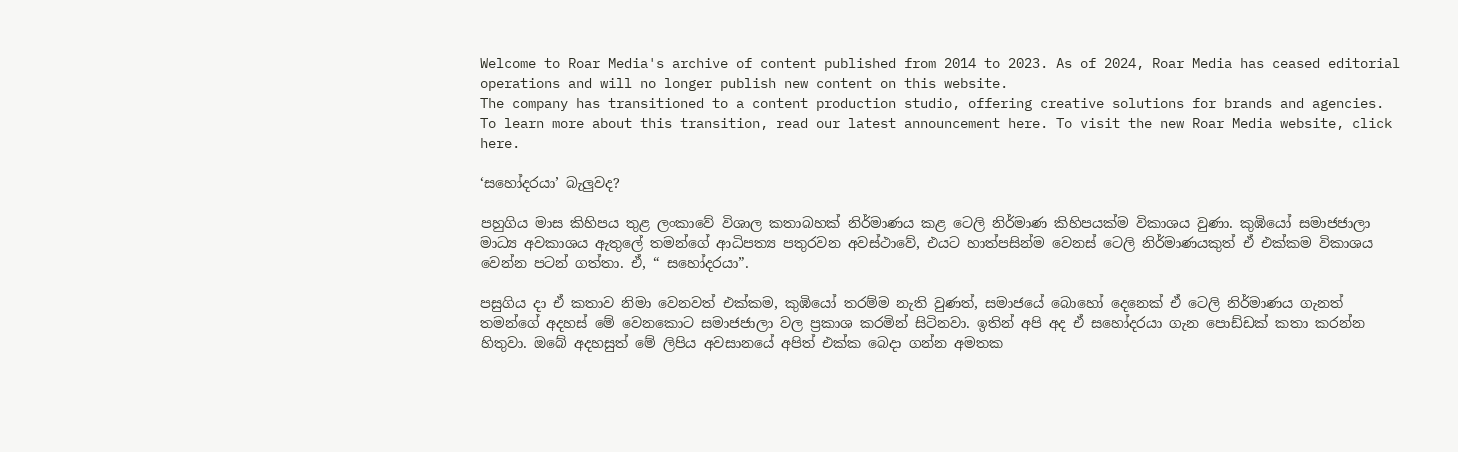Welcome to Roar Media's archive of content published from 2014 to 2023. As of 2024, Roar Media has ceased editorial operations and will no longer publish new content on this website.
The company has transitioned to a content production studio, offering creative solutions for brands and agencies.
To learn more about this transition, read our latest announcement here. To visit the new Roar Media website, click here.

‘සහෝදරයා’ බැලුවද?

පහුගිය මාස කිහිපය තුළ ලංකාවේ විශාල කතාබහක් නිර්මාණය කළ ටෙලි නිර්මාණ කිහිපයක්ම විකාශය වුණා. කුඹියෝ සමාජජාලා මාධ්‍ය අවකාශය ඇතුලේ තමන්ගේ ආධිපත්‍ය පතුරවන අවස්ථාවේ, එයට හාත්පසින්ම වෙනස් ටෙලි නිර්මාණයකුත් ඒ එක්කම විකාශය වෙන්න පටන් ගත්තා. ඒ, “ සහෝදරයා”.

පසුගිය දා ඒ කතාව නිමා වෙනවත් එක්කම, කුඹියෝ තරම්ම නැති වුණත්, සමාජයේ බොහෝ දෙනෙක් ඒ ටෙලි නිර්මාණය ගැනත් තමන්ගේ අදහස් මේ වෙනකොට සමාජජාලා වල ප්‍රකාශ කරමින් සිටිනවා. ඉතින් අපි අද ඒ සහෝදරයා ගැන පොඩ්ඩක් කතා කරන්න හිතුවා. ඔබේ අදහසුත් මේ ලිපිය අවසානයේ අපිත් එක්ක බෙදා ගන්න අමතක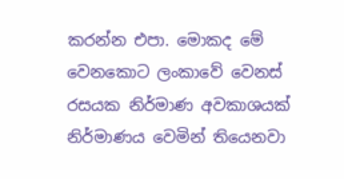කරන්න එපා. මොකද මේ වෙනකොට ලංකාවේ වෙනස් රසයක නිර්මාණ අවකාශයක් නිර්මාණය වෙමින් තියෙනවා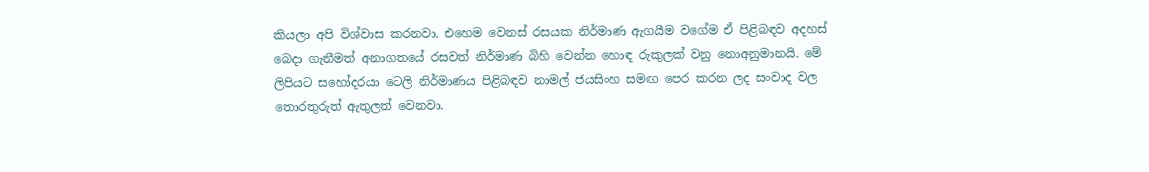කියලා අපි විශ්වාස කරනවා. එහෙම වෙනස් රසයක නිර්මාණ ඇගයීම වගේම ඒ පිළිබඳව අදහස් බෙදා ගැනීමත් අනාගතයේ රසවත් නිර්මාණ බිහි වෙන්න හොඳ රුකුලක් වනු නොඅනුමානයි. මේ ලිපියට සහෝදරයා ටෙලි නිර්මාණය පිළිබඳව නාමල් ජයසිංහ සමඟ පෙර කරන ලද සංවාද වල තොරතුරුත් ඇතුලත් වෙනවා.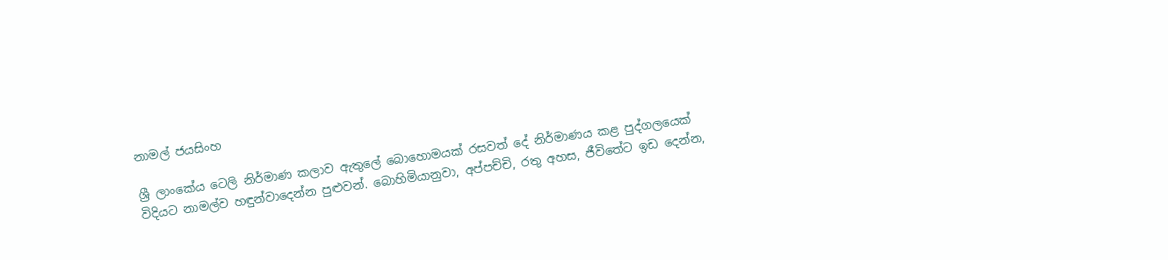නාමල් ජයසිංහ

ශ්‍රී ලාංකේය ටෙලි නිර්මාණ කලාව ඇතුලේ බොහොමයක් රසවත් දේ නිර්මාණය කළ පුද්ගලයෙක් විදියට නාමල්ව හඳුන්වාදෙන්න පුළුවන්. බොහිමියානුවා, අප්පච්චි, රතු අහස, ජීවිතේට ඉඩ දෙන්න,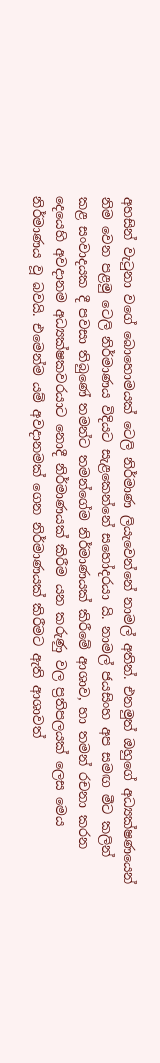අහසින් වැටුනා වගේ බොහොමයක් ටෙලි නිර්මාණ ලියැවෙන්නේ නාමල් අතින්. එනමුත් ඔහුගේ අධ්‍යක්ෂණයෙන් නිම වෙන පළමු ටෙලි නිර්මාණය විදියට සැළකෙන්නේ සහෝදරයා යි. නාමල් ජයසිංහ අප සමඟ මීට කලින් කළ සංවාදයක දී පවසා තිබුණේ තමන්ට තමන්ගේම නිර්මාණයක් කිරීමේ ආශාව, හා තමන් රචනා කරන දෙයෙහි අවදානම අධ්‍යක්ෂකවරයාට නොදී නිර්මාණයක් කිරීම යන කරුණු වල ප්‍රතිපලයක් ලෙස මෙය නිර්මාණය වූ බවයි. එමෙන්ම යම් අවදානමක් ගෙන නිර්මාණයක් කිරීමට ඇති ආශාවත්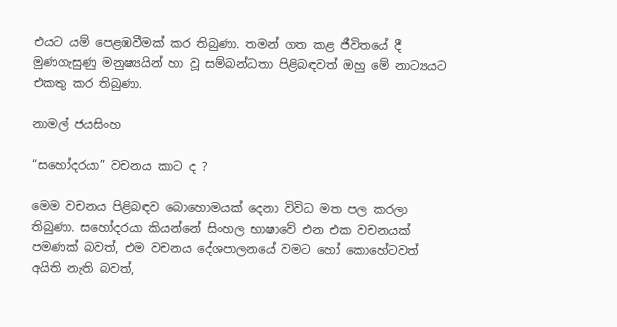එයට යම් පෙළඹවීමක් කර තිබුණා. තමන් ගත කළ ජීවිතයේ දී මුණගැසුණු මනුෂ්‍යයින් හා වූ සම්බන්ධතා පිළිබඳවත් ඔහු මේ නාට්‍යයට එකතු කර තිබුණා.

නාමල් ජයසිංහ

“සහෝදරයා” වචනය කාට ද ?

මෙම වචනය පිළිබඳව බොහොමයක් දෙනා විවිධ මත පල කරලා තිබුණා. සහෝදරයා කියන්නේ සිංහල භාෂාවේ එන එක වචනයක් පමණක් බවත්, එම වචනය දේශපාලනයේ වමට හෝ කොහේටවත් අයිති නැති බවත්,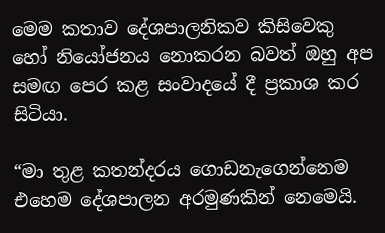මෙම කතාව දේශපාලනිකව කිසිවෙකු හෝ නියෝජනය නොකරන බවත් ඔහු අප සමඟ පෙර කළ සංවාදයේ දී ප්‍රකාශ කර සිටියා.

“මා තුළ කතන්දරය ගොඩනැගෙන්නෙම එහෙම දේශපාලන අරමුණකින් නෙමෙයි.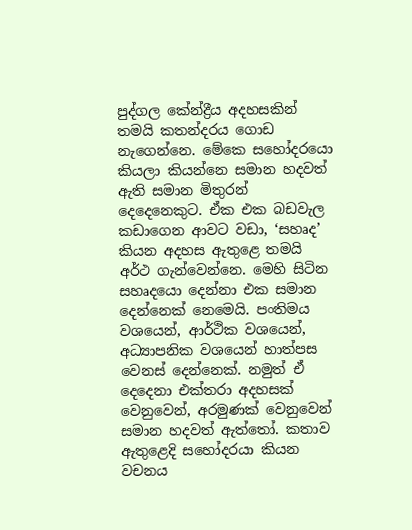පුද්ගල කේන්ද්‍රීය අදහසකින් තමයි කතන්දරය ගොඩ නැගෙන්නෙ. මේකෙ සහෝදරයො කියලා කියන්නෙ සමාන හදවත් ඇති සමාන මිතුරන් දෙදෙනෙකුට. ඒක එක බඩවැල කඩාගෙන ආවට වඩා, ‘සහෘද’ කියන අදහස ඇතුළෙ තමයි අර්ථ ගැන්වෙන්නෙ. මෙහි සිටින සහෘදයො දෙන්නා එක සමාන දෙන්නෙක් නෙමෙයි. පංතිමය වශයෙන්, ආර්ථික වශයෙන්, අධ්‍යාපනික වශයෙන් හාත්පස වෙනස් දෙන්නෙක්. නමුත් ඒ දෙදෙනා එක්තරා අදහසක් වෙනුවෙන්, අරමුණක් වෙනුවෙන් සමාන හදවත් ඇත්තෝ. කතාව ඇතුළෙදි සහෝදරයා කියන වචනය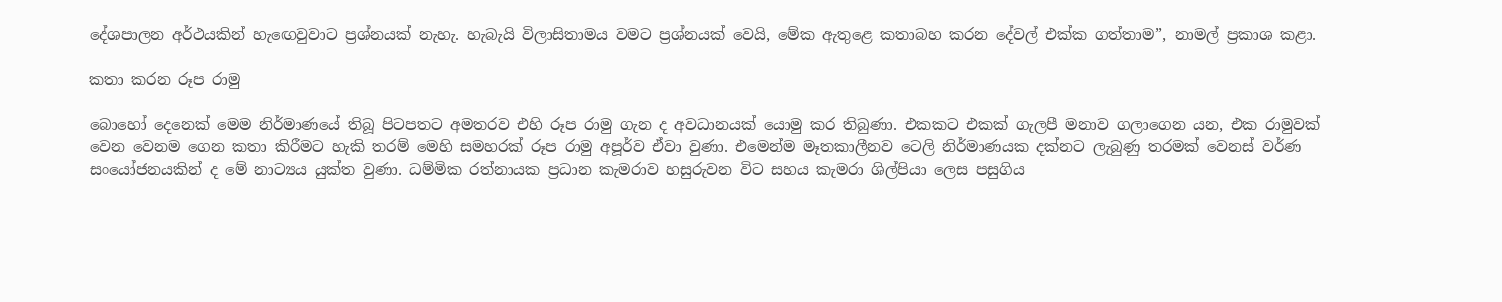දේශපාලන අර්ථයකින් හැ‍ඟ‍ෙවුවාට ප්‍රශ්නයක් නැහැ. හැබැයි විලාසිතාමය වමට ප්‍රශ්නයක් වෙයි, මේක ඇතුළෙ කතාබහ කරන දේවල් එක්ක ගත්තාම”, නාමල් ප්‍රකාශ කළා.

කතා කරන රූප රාමු

බොහෝ දෙනෙක් මෙම නිර්මාණයේ තිබූ පිටපතට අමතරව එහි රූප රාමු ගැන ද අවධානයක් යොමු කර තිබුණා. එකකට එකක් ගැලපී මනාව ගලාගෙන යන, එක රාමුවක් වෙන වෙනම ගෙන කතා කිරීමට හැකි තරම් මෙහි සමහරක් රූප රාමු අපූර්ව ඒවා වුණා. එමෙන්ම මෑතකාලීනව ටෙලි නිර්මාණයක දක්නට ලැබුණු තරමක් වෙනස් වර්ණ සංයෝජනයකින් ද මේ නාට්‍යය යුක්ත වුණා. ධම්මික රත්නායක ප්‍රධාන කැමරාව හසුරුවන විට සහය කැමරා ශිල්පියා ලෙස පසුගිය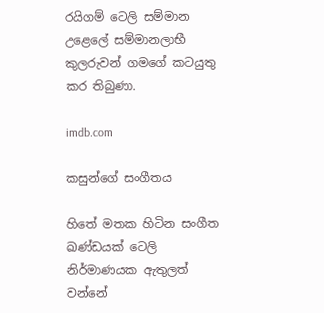රයිගම් ටෙලි සම්මාන උළෙලේ සම්මානලාභී කුලරුවන් ගමගේ කටයුතු කර තිබුණා.

imdb.com

කසුන්ගේ සංගීතය

හිතේ මතක හිටින සංගීත ඛණ්ඩයක් ටෙලි නිර්මාණයක ඇතුලත් වන්නේ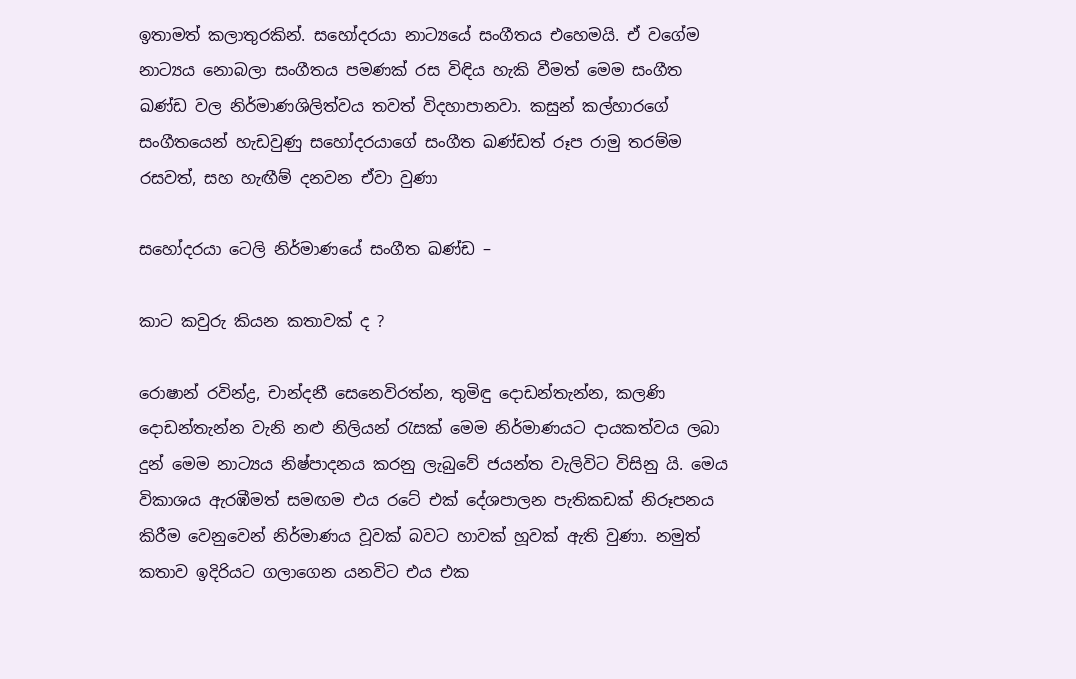ඉතාමත් කලාතුරකින්. සහෝදරයා නාට්‍යයේ සංගීතය එහෙමයි. ඒ වගේම නාට්‍යය නොබලා සංගීතය පමණක් රස විඳිය හැකි වීමත් මෙම සංගීත ඛණ්ඩ වල නිර්මාණශිලිත්වය තවත් විදහාපානවා. කසුන් කල්හාරගේ සංගීතයෙන් හැඩවුණු සහෝදරයාගේ සංගීත ඛණ්ඩත් රූප රාමු තරම්ම රසවත්, සහ හැඟීම් දනවන ඒවා වුණා

සහෝදරයා ටෙලි නිර්මාණයේ සංගීත ඛණ්ඩ –

කාට කවුරු කියන කතාවක් ද ?

රොෂාන් රවින්ද්‍ර, චාන්දනී සෙනෙවිරත්න, තුමිඳු දොඩන්තැන්න, කලණි දොඩන්තැන්න වැනි නළු නිලියන් රැසක් මෙම නිර්මාණයට දායකත්වය ලබා දුන් මෙම නාට්‍යය නිෂ්පාදනය කරනු ලැබුවේ ජයන්ත වැලිවිට විසිනු යි. මෙය විකාශය ඇරඹීමත් සමඟම එය රටේ එක් දේශපාලන පැතිකඩක් නිරූපනය කිරීම වෙනුවෙන් නිර්මාණය වූවක් බවට හාවක් හූවක් ඇති වුණා. නමුත් කතාව ඉදිරියට ගලාගෙන යනවිට එය එක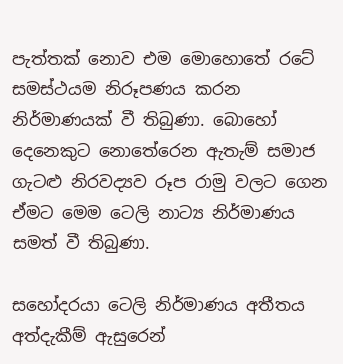පැත්තක් නොව එම මොහොතේ රටේ සමස්ථයම නිරූපණය කරන නිර්මාණයක් වී තිබුණා. බොහෝ දෙනෙකුට නොතේරෙන ඇතැම් සමාජ ගැටළු නිරවද්‍යව රූප රාමු වලට ගෙන ඒමට මෙම ටෙලි නාට්‍ය නිර්මාණය සමත් වී තිබුණා.

සහෝදරයා ටෙලි නිර්මාණය අතීතය අත්දැකීම් ඇසුරෙන්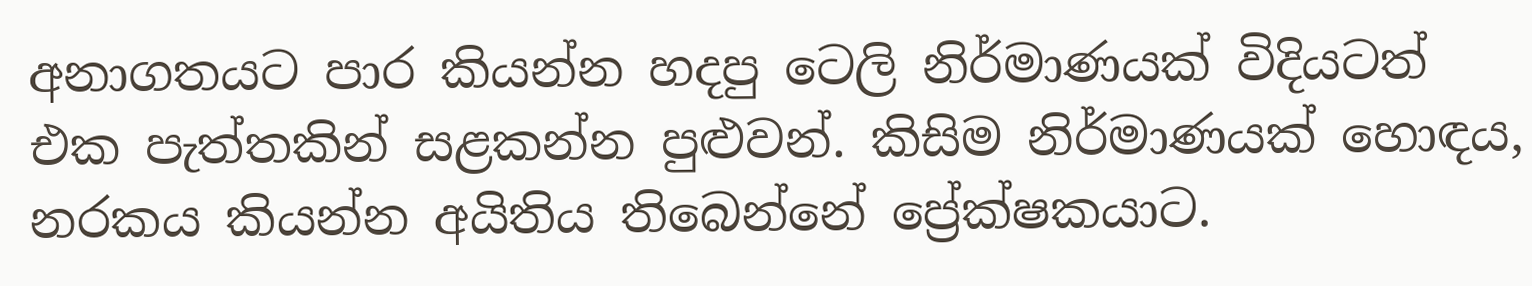අනාගතයට පාර කියන්න හදපු ටෙලි නිර්මාණයක් විදියටත් එක පැත්තකින් සළකන්න පුළුවන්. කිසිම නිර්මාණයක් හොඳය, නරකය කියන්න අයිතිය තිබෙන්නේ ප්‍රේක්ෂකයාට.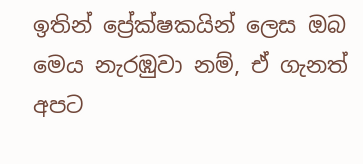ඉතින් ප්‍රේක්ෂකයින් ලෙස ඔබ මෙය නැරඹුවා නම්, ඒ ගැනත් අපට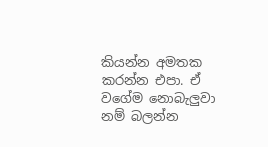කියන්න අමතක කරන්න එපා. ඒ වගේම නොබැලුවා නම් බලන්න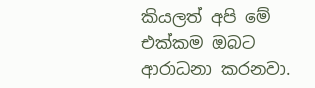කියලත් අපි මේ එක්කම ඔබට ආරාධනා කරනවා.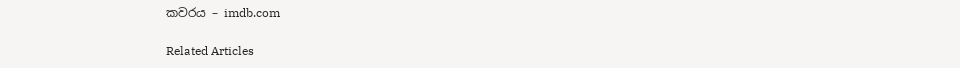කවරය – imdb.com

Related Articles